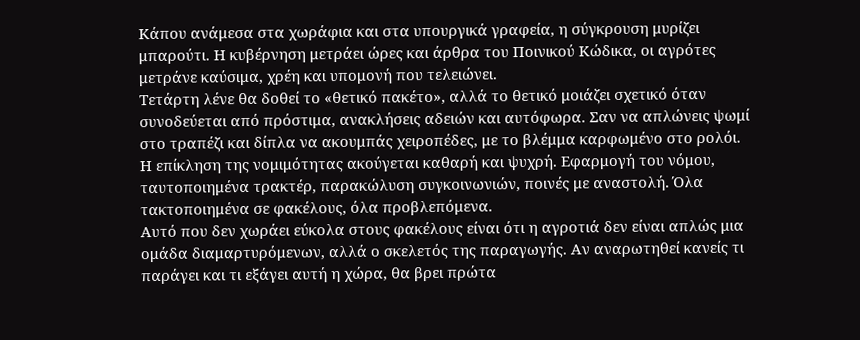Κάπου ανάμεσα στα χωράφια και στα υπουργικά γραφεία, η σύγκρουση μυρίζει μπαρούτι. Η κυβέρνηση μετράει ώρες και άρθρα του Ποινικού Κώδικα, οι αγρότες μετράνε καύσιμα, χρέη και υπομονή που τελειώνει.
Τετάρτη λένε θα δοθεί το «θετικό πακέτο», αλλά το θετικό μοιάζει σχετικό όταν συνοδεύεται από πρόστιμα, ανακλήσεις αδειών και αυτόφωρα. Σαν να απλώνεις ψωμί στο τραπέζι και δίπλα να ακουμπάς χειροπέδες, με το βλέμμα καρφωμένο στο ρολόι.
Η επίκληση της νομιμότητας ακούγεται καθαρή και ψυχρή. Εφαρμογή του νόμου, ταυτοποιημένα τρακτέρ, παρακώλυση συγκοινωνιών, ποινές με αναστολή. Όλα τακτοποιημένα σε φακέλους, όλα προβλεπόμενα.
Αυτό που δεν χωράει εύκολα στους φακέλους είναι ότι η αγροτιά δεν είναι απλώς μια ομάδα διαμαρτυρόμενων, αλλά ο σκελετός της παραγωγής. Αν αναρωτηθεί κανείς τι παράγει και τι εξάγει αυτή η χώρα, θα βρει πρώτα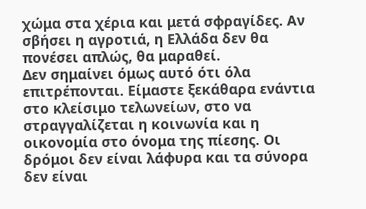χώμα στα χέρια και μετά σφραγίδες. Αν σβήσει η αγροτιά, η Ελλάδα δεν θα πονέσει απλώς, θα μαραθεί.
Δεν σημαίνει όμως αυτό ότι όλα επιτρέπονται. Είμαστε ξεκάθαρα ενάντια στο κλείσιμο τελωνείων, στο να στραγγαλίζεται η κοινωνία και η οικονομία στο όνομα της πίεσης. Οι δρόμοι δεν είναι λάφυρα και τα σύνορα δεν είναι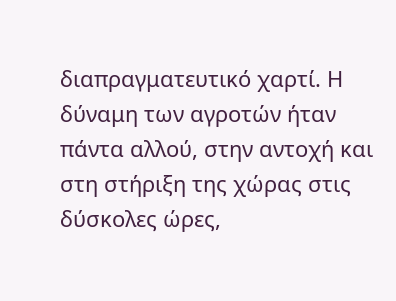διαπραγματευτικό χαρτί. Η δύναμη των αγροτών ήταν πάντα αλλού, στην αντοχή και στη στήριξη της χώρας στις δύσκολες ώρες,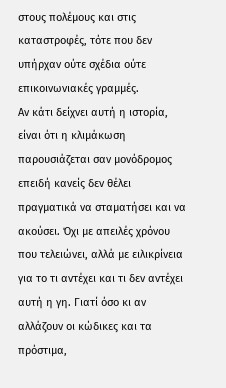στους πολέμους και στις καταστροφές, τότε που δεν υπήρχαν ούτε σχέδια ούτε επικοινωνιακές γραμμές.
Αν κάτι δείχνει αυτή η ιστορία, είναι ότι η κλιμάκωση παρουσιάζεται σαν μονόδρομος επειδή κανείς δεν θέλει πραγματικά να σταματήσει και να ακούσει. Όχι με απειλές χρόνου που τελειώνει, αλλά με ειλικρίνεια για το τι αντέχει και τι δεν αντέχει αυτή η γη. Γιατί όσο κι αν αλλάζουν οι κώδικες και τα πρόστιμα,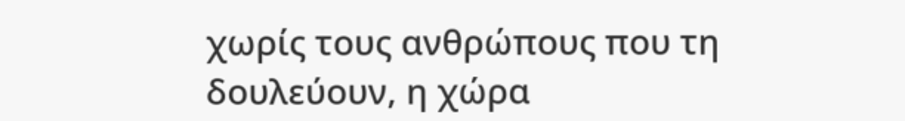χωρίς τους ανθρώπους που τη δουλεύουν, η χώρα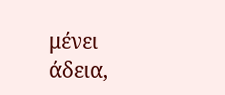μένει άδεια,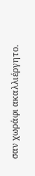σαν χωράφι ακαλλιέργητο.